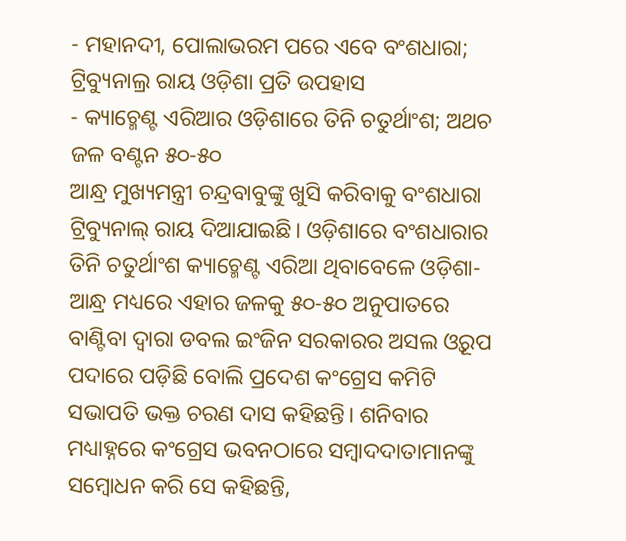- ମହାନଦୀ, ପୋଲାଭରମ ପରେ ଏବେ ବଂଶଧାରା; ଟ୍ରିବ୍ୟୁନାଲ୍ର ରାୟ ଓଡ଼ିଶା ପ୍ରତି ଉପହାସ
- କ୍ୟାଚ୍ମେଣ୍ଟ ଏରିଆର ଓଡ଼ିଶାରେ ତିନି ଚତୁର୍ଥାଂଶ; ଅଥଚ ଜଳ ବଣ୍ଟନ ୫୦-୫୦
ଆନ୍ଧ୍ର ମୁଖ୍ୟମନ୍ତ୍ରୀ ଚନ୍ଦ୍ରବାବୁଙ୍କୁ ଖୁସି କରିବାକୁ ବଂଶଧାରା ଟ୍ରିବ୍ୟୁନାଲ୍ ରାୟ ଦିଆଯାଇଛି। ଓଡ଼ିଶାରେ ବଂଶଧାରାର ତିନି ଚତୁର୍ଥାଂଶ କ୍ୟାଚ୍ମେଣ୍ଟ ଏରିଆ ଥିବାବେଳେ ଓଡ଼ିଶା-ଆନ୍ଧ୍ର ମଧ୍ୟରେ ଏହାର ଜଳକୁ ୫୦-୫୦ ଅନୁପାତରେ ବାଣ୍ଟିବା ଦ୍ବାରା ଡବଲ ଇଂଜିନ ସରକାରର ଅସଲ ଓ୍ବରୂପ ପଦାରେ ପଡ଼ିଛି ବୋଲି ପ୍ରଦେଶ କଂଗ୍ରେସ କମିଟି ସଭାପତି ଭକ୍ତ ଚରଣ ଦାସ କହିଛନ୍ତି। ଶନିବାର ମଧ୍ୟାହ୍ନରେ କଂଗ୍ରେସ ଭବନଠାରେ ସମ୍ବାଦଦାତାମାନଙ୍କୁ ସମ୍ବୋଧନ କରି ସେ କହିଛନ୍ତି,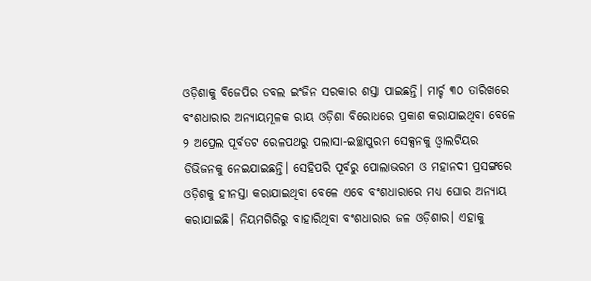ଓଡ଼ିଶାକୁ ବିଜେପିର ଡବଲ ଇଂଜିନ ସରକାର ଶସ୍ତା ପାଇଛନ୍ତି। ମାର୍ଚ୍ଚ ୩୦ ତାରିଖରେ ବଂଶଧାରାର ଅନ୍ୟାୟମୂଳକ ରାୟ ଓଡ଼ିଶା ବିରୋଧରେ ପ୍ରକାଶ କରାଯାଇଥିବା ବେଳେ ୨ ଅପ୍ରେଲ ପୂର୍ବତଟ ରେଳପଥରୁ ପଲାସା-ଇଚ୍ଛାପୁରମ ସେକ୍ସନକୁ ଓ୍ବାଲଟିୟର ଡିଭିଜନକୁ ନେଇଯାଇଛନ୍ତି। ସେହିପରି ପୂର୍ବରୁ ପୋଲାଭରମ ଓ ମହାନଦୀ ପ୍ରସଙ୍ଗରେ ଓଡ଼ିଶକୁ ହୀନସ୍ତା କରାଯାଇଥିବା ବେଳେ ଏବେ ବଂଶଧାରାରେ ମଧ୍ୟ ଘୋର ଅନ୍ୟାୟ କରାଯାଇଛି। ନିୟମଗିରିରୁ ବାହାରିଥିବା ବଂଶଧାରାର ଜଳ ଓଡ଼ିଶାର। ଏହାକୁ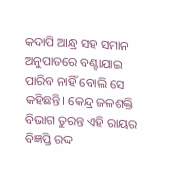କଦାପି ଆନ୍ଧ୍ର ସହ ସମାନ ଅନୁପାତରେ ବଣ୍ଟାଯାଇ ପାରିବ ନାହିଁ ବୋଲି ସେ କହିଛନ୍ତି। କେନ୍ଦ୍ର ଜଳଶକ୍ତି ବିଭାଗ ତୁରନ୍ତ ଏହି ରାୟର ବିଜ୍ଞପ୍ତି ରଦ୍ଦ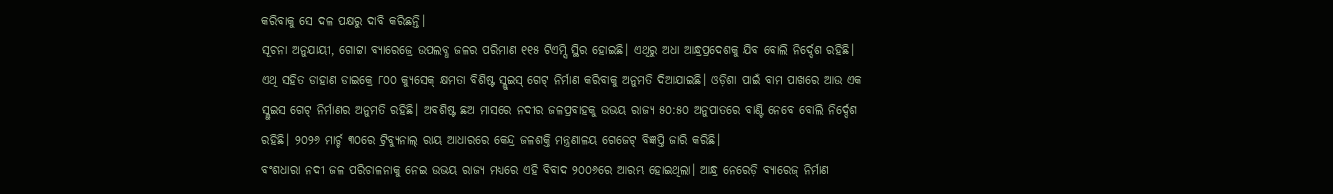କରିବାକୁ ସେ ଦଳ ପକ୍ଷରୁ ଦାବି କରିଛନ୍ତି।
ସୂଚନା ଅନୁଯାୟୀ, ଗୋଟ୍ଟା ବ୍ୟାରେଜ୍ରେ ଉପଲବ୍ଧ ଜଳର ପରିମାଣ ୧୧୫ ଟିଏମ୍ସି ସ୍ଥିର ହୋଇଛି। ଏଥିରୁ ଅଧା ଆନ୍ଧ୍ରପ୍ରଦେଶକୁ ଯିବ ବୋଲି ନିର୍ଦ୍ଦେଶ ରହିଛି। ଏଥି ସହିତ ଡାହାଣ ଡାଇକ୍ରେ ୮୦୦ କ୍ୟୁସେକ୍ କ୍ଷମତା ବିଶିଷ୍ଟ ସ୍ଲୁଇସ୍ ଗେଟ୍ ନିର୍ମାଣ କରିବାକୁ ଅନୁମତି ଦିଆଯାଇଛି। ଓଡ଼ିଶା ପାଇଁ ବାମ ପାଖରେ ଆଉ ଏକ ସ୍ଲୁଇସ ଗେଟ୍ ନିର୍ମାଣର ଅନୁମତି ରହିଛି। ଅବଶିଷ୍ଟ ଛଅ ମାସରେ ନଦୀର ଜଳପ୍ରବାହକୁ ଉଭୟ ରାଜ୍ୟ ୫୦:୫୦ ଅନୁପାତରେ ବାଣ୍ଟି ନେବେ ବୋଲି ନିର୍ଦ୍ଦେଶ ରହିଛି। ୨୦୨୬ ମାର୍ଚ୍ଚ ୩୦ରେ ଟ୍ରିବ୍ୟୁନାଲ୍ ରାୟ ଆଧାରରେ କେନ୍ଦ୍ର ଜଳଶକ୍ତି ମନ୍ତ୍ରଣାଳୟ ଗେଜେଟ୍ ବିଜ୍ଞପ୍ତି ଜାରି କରିଛି।
ବଂଶଧାରା ନଦୀ ଜଳ ପରିଚାଳନାକୁ ନେଇ ଉଭୟ ରାଜ୍ୟ ମଧ୍ୟରେ ଏହି ବିବାଦ ୨୦୦୬ରେ ଆରମ୍ଭ ହୋଇଥିଲା। ଆନ୍ଧ୍ର ନେରେଡ଼ି ବ୍ୟାରେଜ୍ ନିର୍ମାଣ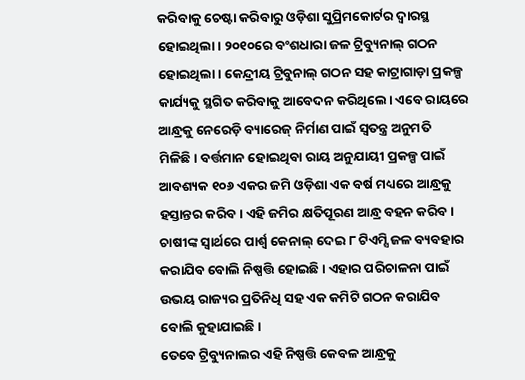କରିବାକୁ ଚେଷ୍ଟା କରିବାରୁ ଓଡ଼ିଶା ସୁପ୍ରିମକୋର୍ଟର ଦ୍ବାରସ୍ଥ ହୋଇଥିଲା। ୨୦୧୦ରେ ବଂଶଧାରା ଜଳ ଟ୍ରିବ୍ୟୁନାଲ୍ ଗଠନ ହୋଇଥିଲା। କେନ୍ଦ୍ରୀୟ ଟ୍ରିବୁନାଲ୍ ଗଠନ ସହ କାଟ୍ରାଗାଡ଼ା ପ୍ରକଳ୍ପ କାର୍ଯ୍ୟକୁ ସ୍ଥଗିତ କରିବାକୁ ଆବେଦନ କରିଥିଲେ। ଏବେ ରାୟରେ ଆନ୍ଧ୍ରକୁ ନେରେଡ଼ି ବ୍ୟାରେଜ୍ ନିର୍ମାଣ ପାଇଁ ସ୍ୱତନ୍ତ୍ର ଅନୁମତି ମିଳିଛି। ବର୍ତ୍ତମାନ ହୋଇଥିବା ରାୟ ଅନୁଯାୟୀ ପ୍ରକଳ୍ପ ପାଇଁ ଆବଶ୍ୟକ ୧୦୬ ଏକର ଜମି ଓଡ଼ିଶା ଏକ ବର୍ଷ ମଧ୍ୟରେ ଆନ୍ଧ୍ରକୁ ହସ୍ତାନ୍ତର କରିବ। ଏହି ଜମିର କ୍ଷତିପୂରଣ ଆନ୍ଧ୍ର ବହନ କରିବ। ଚାଷୀଙ୍କ ସ୍ୱାର୍ଥରେ ପାର୍ଶ୍ୱ କେନାଲ୍ ଦେଇ ୮ ଟିଏମ୍ସି ଜଳ ବ୍ୟବହାର କରାଯିବ ବୋଲି ନିଷ୍ପତ୍ତି ହୋଇଛି। ଏହାର ପରିଚାଳନା ପାଇଁ ଉଭୟ ରାଜ୍ୟର ପ୍ରତିନିଧି ସହ ଏକ କମିଟି ଗଠନ କରାଯିବ ବୋଲି କୁହାଯାଇଛି।
ତେବେ ଟ୍ରିବ୍ୟୁନାଲର ଏହି ନିଷ୍ପତ୍ତି କେବଳ ଆନ୍ଧ୍ରକୁ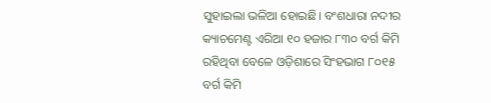ସୁହାଇଲା ଭଳିଆ ହୋଇଛି। ବଂଶଧାରା ନଦୀର କ୍ୟାଚମେଣ୍ଟ ଏରିଆ ୧୦ ହଜାର ୮୩୦ ବର୍ଗ କିମି ରହିଥିବା ବେଳେ ଓଡ଼ିଶାରେ ସିଂହଭାଗ ୮୦୧୫ ବର୍ଗ କିମି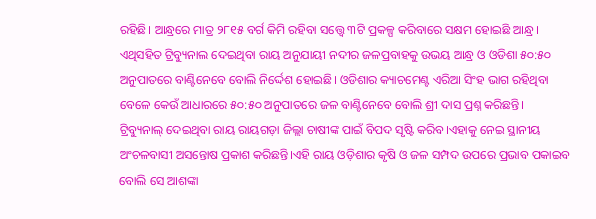ରହିଛି। ଆନ୍ଧ୍ରରେ ମାତ୍ର ୨୮୧୫ ବର୍ଗ କିମି ରହିବା ସତ୍ତ୍ବେ ୩ଟି ପ୍ରକଳ୍ପ କରିବାରେ ସକ୍ଷମ ହୋଇଛି ଆନ୍ଧ୍ର। ଏଥିସହିତ ଟ୍ରିବ୍ୟୁନାଲ ଦେଇଥିବା ରାୟ ଅନୁଯାୟୀ ନଦୀର ଜଳପ୍ରବାହକୁ ଉଭୟ ଆନ୍ଧ୍ର ଓ ଓଡିଶା ୫୦:୫୦ ଅନୁପାତରେ ବାଣ୍ଟିନେବେ ବୋଲି ନିର୍ଦ୍ଦେଶ ହୋଇଛି। ଓଡିଶାର କ୍ୟାଚମେଣ୍ଟ ଏରିଆ ସିଂହ ଭାଗ ରହିଥିବା ବେଳେ କେଉଁ ଆଧାରରେ ୫୦:୫୦ ଅନୁପାତରେ ଜଳ ବାଣ୍ଟିନେବେ ବୋଲି ଶ୍ରୀ ଦାସ ପ୍ରଶ୍ନ କରିଛନ୍ତି। ଟ୍ରିବ୍ୟୁନାଲ୍ ଦେଇଥିବା ରାୟ ରାୟଗଡ଼ା ଜିଲ୍ଲା ଚାଷୀଙ୍କ ପାଇଁ ବିପଦ ସୃଷ୍ଟି କରିବ।ଏହାକୁ ନେଇ ସ୍ଥାନୀୟ ଅଂଚଳବାସୀ ଅସନ୍ତୋଷ ପ୍ରକାଶ କରିଛନ୍ତି।ଏହି ରାୟ ଓଡ଼ିଶାର କୃଷି ଓ ଜଳ ସମ୍ପଦ ଉପରେ ପ୍ରଭାବ ପକାଇବ ବୋଲି ସେ ଆଶଙ୍କା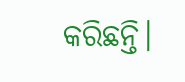କରିଛନ୍ତି।